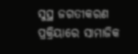ସୁସ୍ଥ ଜଗତୀକରଣ ପ୍ରକ୍ରିୟାରେ ସାମାଜିକ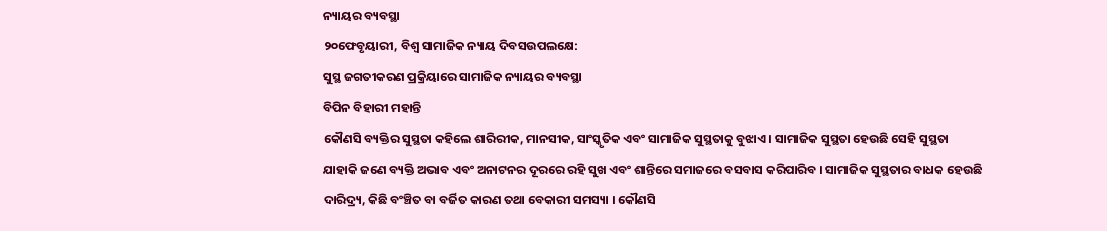ନ୍ୟାୟର ବ୍ୟବସ୍ଥା
୨୦ଫେବୃୟାରୀ, ବିଶ୍ୱ ସାମାଜିକ ନ୍ୟାୟ ଦିବସଉପଲକ୍ଷେ:
ସୁସ୍ଥ ଜଗତୀକରଣ ପ୍ରକ୍ରିୟାରେ ସାମାଜିକ ନ୍ୟାୟର ବ୍ୟବସ୍ଥା
ବିପିନ ବିହାରୀ ମହାନ୍ତି
କୌଣସି ବ୍ୟକ୍ତିର ସୁସ୍ଥତା କହିଲେ ଶାରିରୀକ, ମାନସୀକ, ସାଂସ୍କୃତିକ ଏବଂ ସାମାଜିକ ସୁସ୍ଥତାକୁ ବୁଝାଏ । ସାମାଜିକ ସୁସ୍ଥତା ହେଉଛି ସେହି ସୁସ୍ଥତା ଯାହାକି ଜଣେ ବ୍ୟକ୍ତି ଅଭାବ ଏବଂ ଅନାଟନର ଦୂରରେ ରହି ସୁଖ ଏବଂ ଶାନ୍ତିରେ ସମାଜରେ ବସବାସ କରିପାରିବ । ସାମାଜିକ ସୁସ୍ଥତାର ବାଧକ ହେଉଛି ଦାରିଦ୍ର୍ୟ, କିଛି ବଂଞ୍ଚିତ ବା ବର୍ଜିତ କାରଣ ତଥା ବେକାରୀ ସମସ୍ୟା । କୌଣସି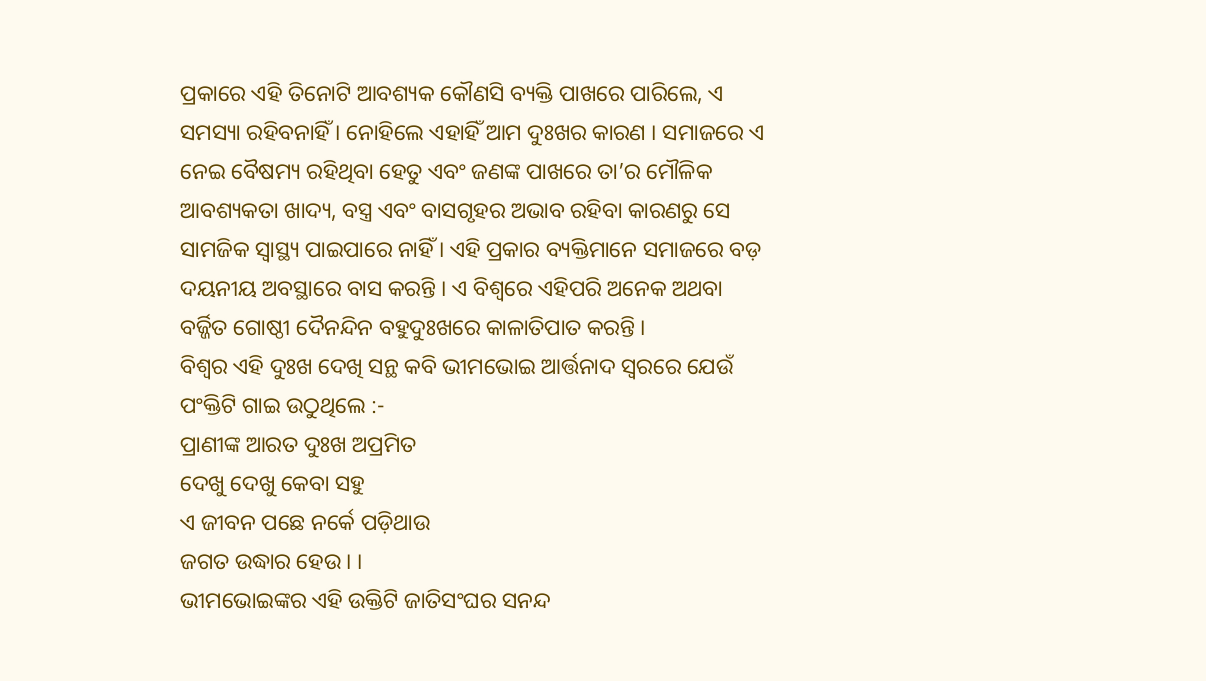ପ୍ରକାରେ ଏହି ତିନୋଟି ଆବଶ୍ୟକ କୌଣସି ବ୍ୟକ୍ତି ପାଖରେ ପାରିଲେ, ଏ ସମସ୍ୟା ରହିବନାହିଁ । ନୋହିଲେ ଏହାହିଁ ଆମ ଦୁଃଖର କାରଣ । ସମାଜରେ ଏ ନେଇ ବୈଷମ୍ୟ ରହିଥିବା ହେତୁ ଏବଂ ଜଣଙ୍କ ପାଖରେ ତା’ର ମୌଳିକ ଆବଶ୍ୟକତା ଖାଦ୍ୟ, ବସ୍ତ୍ର ଏବଂ ବାସଗୃହର ଅଭାବ ରହିବା କାରଣରୁ ସେ ସାମଜିକ ସ୍ୱାସ୍ଥ୍ୟ ପାଇପାରେ ନାହିଁ । ଏହି ପ୍ରକାର ବ୍ୟକ୍ତିମାନେ ସମାଜରେ ବଡ଼ ଦୟନୀୟ ଅବସ୍ଥାରେ ବାସ କରନ୍ତି । ଏ ବିଶ୍ୱରେ ଏହିପରି ଅନେକ ଅଥବା ବର୍ଜ୍ଜିତ ଗୋଷ୍ଠୀ ଦୈନନ୍ଦିନ ବହୁଦୁଃଖରେ କାଳାତିପାତ କରନ୍ତି ।
ବିଶ୍ୱର ଏହି ଦୁଃଖ ଦେଖି ସନ୍ଥ କବି ଭୀମଭୋଇ ଆର୍ତ୍ତନାଦ ସ୍ୱରରେ ଯେଉଁ ପଂକ୍ତିଟି ଗାଇ ଉଠୁଥିଲେ :-
ପ୍ରାଣୀଙ୍କ ଆରତ ଦୁଃଖ ଅପ୍ରମିତ
ଦେଖୁ ଦେଖୁ କେବା ସହୁ
ଏ ଜୀବନ ପଛେ ନର୍କେ ପଡ଼ିଥାଉ
ଜଗତ ଉଦ୍ଧାର ହେଉ । ।
ଭୀମଭୋଇଙ୍କର ଏହି ଉକ୍ତିଟି ଜାତିସଂଘର ସନନ୍ଦ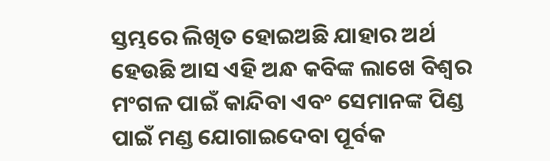ସ୍ତମ୍ଭରେ ଲିଖିତ ହୋଇଅଛି ଯାହାର ଅର୍ଥ ହେଉଛି ଆସ ଏହି ଅନ୍ଧ କବିଙ୍କ ଲାଖେ ବିଶ୍ୱର ମଂଗଳ ପାଇଁ କାନ୍ଦିବା ଏବଂ ସେମାନଙ୍କ ପିଣ୍ଡ ପାଇଁ ମଣ୍ଡ ଯୋଗାଇଦେବା ପୂର୍ବକ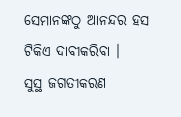ସେମାନଙ୍କଠୁ ଆନନ୍ଦର ହସ ଟିକିଏ ଦାବୀକରିବା ।
ସୁସ୍ଥ ଜଗତୀକରଣ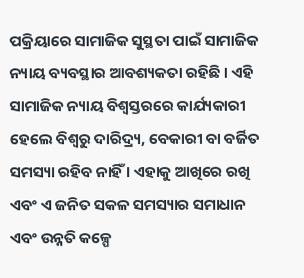ପକ୍ରିୟାରେ ସାମାଜିକ ସୁସ୍ଥତା ପାଇଁ ସାମାଜିକ ନ୍ୟାୟ ବ୍ୟବସ୍ଥାର ଆବଶ୍ୟକତା ରହିଛି । ଏହି ସାମାଜିକ ନ୍ୟାୟ ବିଶ୍ୱସ୍ତରରେ କାର୍ଯ୍ୟକାରୀ ହେଲେ ବିଶ୍ୱରୁ ଦାରିଦ୍ର୍ୟ, ବେକାରୀ ବା ବର୍ଜିତ ସମସ୍ୟା ରହିବ ନାହିଁ । ଏହାକୁ ଆଖିରେ ରଖି ଏବଂ ଏ ଜନିତ ସକଳ ସମସ୍ୟାର ସମାଧାନ ଏବଂ ଉନ୍ନତି କଳ୍ପେ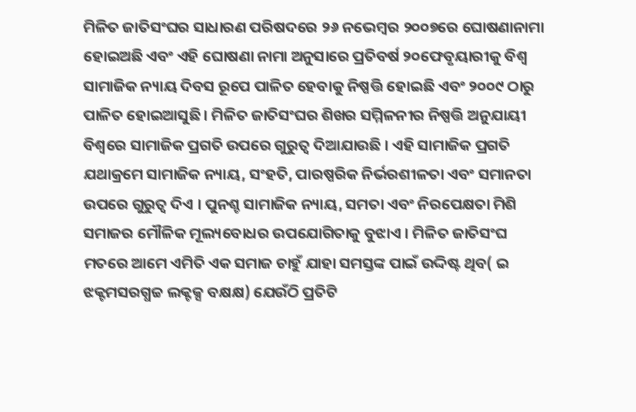ମିଳିତ ଜାତିସଂଘର ସାଧାରଣ ପରିଷଦରେ ୨୬ ନଭେମ୍ବର ୨୦୦୭ରେ ଘୋଷଣାନାମା ହୋଇଅଛି ଏବଂ ଏହି ଘୋଷଣା ନାମା ଅନୁସାରେ ପ୍ରତିବର୍ଷ ୨୦ଫେବୃୟାରୀକୁ ବିଶ୍ୱ ସାମାଜିକ ନ୍ୟାୟ ଦିବସ ରୂପେ ପାଳିତ ହେବାକୁ ନିଷ୍ପତ୍ତି ହୋଇଛି ଏବଂ ୨୦୦୯ ଠାରୁ ପାଳିତ ହୋଇଆସୁଛି । ମିଳିତ ଜାତିସଂଘର ଶିଖର ସମ୍ମିଳନୀର ନିଷ୍ପତ୍ତି ଅନୁଯାୟୀ ବିଶ୍ୱରେ ସାମାଜିକ ପ୍ରଗତି ଉପରେ ଗୁରୁତ୍ୱ ଦିଆଯାଉଛି । ଏହି ସାମାଜିକ ପ୍ରଗତି ଯଥାକ୍ରମେ ସାମାଜିକ ନ୍ୟାୟ, ସଂହତି, ପାରଷ୍ପରିକ ନିର୍ଭରଶୀଳତା ଏବଂ ସମାନତା ଉପରେ ଗୁରୁତ୍ୱ ଦିଏ । ପୁନଶ୍ଚ ସାମାଜିକ ନ୍ୟାୟ, ସମତା ଏବଂ ନିରପେକ୍ଷତା ମିଶି ସମାଜର ମୌଳିକ ମୂଲ୍ୟବୋଧର ଉପଯୋଗିତାକୁ ବୁଝାଏ । ମିଳିତ ଜାତିସଂଘ ମତରେ ଆମେ ଏମିତି ଏକ ସମାଜ ଚାହୁଁ ଯାହା ସମସ୍ତଙ୍କ ପାଇଁ ଉଦ୍ଦିଷ୍ଟ ଥିବ( ଇ ଝକ୍ଟମସରଗ୍ଧଚ୍ଚ ଲକ୍ଟକ୍ସ ବକ୍ଷକ୍ଷ) ଯେଉଁଠି ପ୍ରତିଟି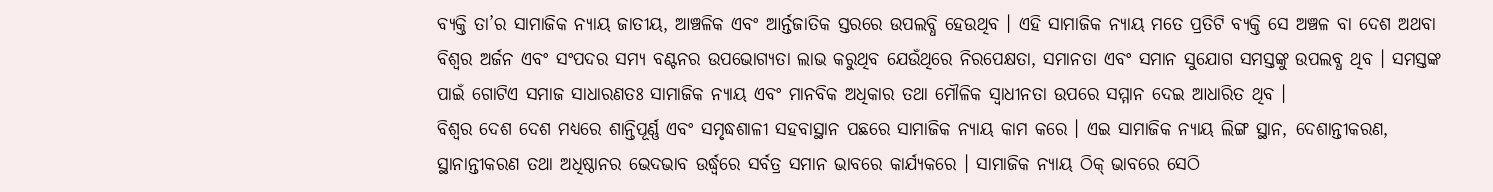ବ୍ୟକ୍ତି ତା’ର ସାମାଜିକ ନ୍ୟାୟ ଜାତୀୟ, ଆଞ୍ଚଳିକ ଏବଂ ଆର୍ନ୍ତଜାତିକ ସ୍ତରରେ ଉପଲବ୍ଧି ହେଉଥିବ । ଏହି ସାମାଜିକ ନ୍ୟାୟ ମତେ ପ୍ରତିଟି ବ୍ୟକ୍ତି ସେ ଅଞ୍ଚଳ ବା ଦେଶ ଅଥବା ବିଶ୍ୱର ଅର୍ଜନ ଏବଂ ସଂପଦର ସମ୍ୟ ବଣ୍ଟନର ଉପଭୋଗ୍ୟତା ଲାଭ କରୁଥିବ ଯେଉଁଥିରେ ନିରପେକ୍ଷତା, ସମାନତା ଏବଂ ସମାନ ସୁଯୋଗ ସମସ୍ତଙ୍କୁ ଉପଲବ୍ଧ ଥିବ । ସମସ୍ତଙ୍କ ପାଇଁ ଗୋଟିଏ ସମାଜ ସାଧାରଣତଃ ସାମାଜିକ ନ୍ୟାୟ ଏବଂ ମାନବିକ ଅଧିକାର ତଥା ମୌଳିକ ସ୍ୱାଧୀନତା ଉପରେ ସମ୍ମାନ ଦେଇ ଆଧାରିତ ଥିବ ।
ବିଶ୍ୱର ଦେଶ ଦେଶ ମଧ୍ୟରେ ଶାନ୍ତିପୂର୍ଣ୍ଣ ଏବଂ ସମୃଦ୍ଧଶାଳୀ ସହବାସ୍ଥାନ ପଛରେ ସାମାଜିକ ନ୍ୟାୟ କାମ କରେ । ଏଇ ସାମାଜିକ ନ୍ୟାୟ ଲିଙ୍ଗ ସ୍ଥାନ, ଦେଶାନ୍ତୀକରଣ, ସ୍ଥାନାନ୍ତୀକରଣ ତଥା ଅଧିଷ୍ଠାନର ଭେଦଭାବ ଉର୍ଦ୍ଧ୍ୱରେ ସର୍ବତ୍ର ସମାନ ଭାବରେ କାର୍ଯ୍ୟକରେ । ସାମାଜିକ ନ୍ୟାୟ ଠିକ୍ ଭାବରେ ସେଠି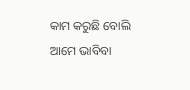କାମ କରୁଛି ବୋଲି ଆମେ ଭାବିବା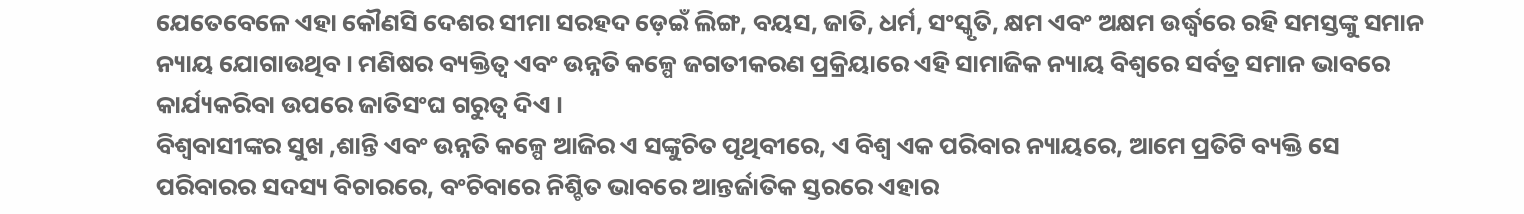ଯେତେବେଳେ ଏହା କୌଣସି ଦେଶର ସୀମା ସରହଦ ଡ଼େଇଁ ଲିଙ୍ଗ, ବୟସ, ଜାତି, ଧର୍ମ, ସଂସ୍କୃତି, କ୍ଷମ ଏବଂ ଅକ୍ଷମ ଉର୍ଦ୍ଧ୍ୱରେ ରହି ସମସ୍ତଙ୍କୁ ସମାନ ନ୍ୟାୟ ଯୋଗାଉଥିବ । ମଣିଷର ବ୍ୟକ୍ତିତ୍ୱ ଏବଂ ଉନ୍ନତି କଳ୍ପେ ଜଗତୀକରଣ ପ୍ରକ୍ରିୟାରେ ଏହି ସାମାଜିକ ନ୍ୟାୟ ବିଶ୍ୱରେ ସର୍ବତ୍ର ସମାନ ଭାବରେ କାର୍ଯ୍ୟକରିବା ଉପରେ ଜାତିସଂଘ ଗରୁତ୍ୱ ଦିଏ ।
ବିଶ୍ୱବାସୀଙ୍କର ସୁଖ ,ଶାନ୍ତି ଏବଂ ଉନ୍ନତି କଳ୍ପେ ଆଜିର ଏ ସଙ୍କୁଚିତ ପୃଥିବୀରେ, ଏ ବିଶ୍ୱ ଏକ ପରିବାର ନ୍ୟାୟରେ, ଆମେ ପ୍ରତିଟି ବ୍ୟକ୍ତି ସେ ପରିବାରର ସଦସ୍ୟ ବିଚାରରେ, ବଂଚିବାରେ ନିଶ୍ଚିତ ଭାବରେ ଆନ୍ତର୍ଜାତିକ ସ୍ତରରେ ଏହାର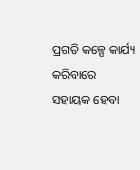ପ୍ରଗତି କଳ୍ପେ କାର୍ଯ୍ୟ କରିବାରେ ସହାୟକ ହେବା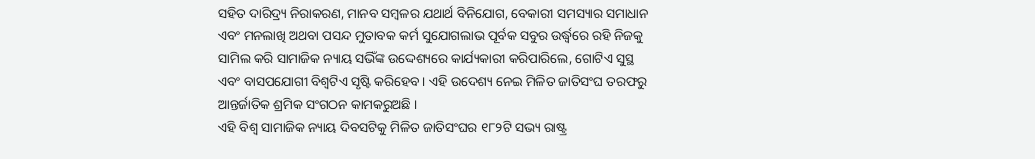ସହିତ ଦାରିଦ୍ର୍ୟ ନିରାକରଣ, ମାନବ ସମ୍ବଳର ଯଥାର୍ଥ ବିନିଯୋଗ, ବେକାରୀ ସମସ୍ୟାର ସମାଧାନ ଏବଂ ମନଲାଖି ଅଥବା ପସନ୍ଦ ମୁତାବକ କର୍ମ ସୁଯୋଗଲାଭ ପୂର୍ବକ ସବୁର ଉର୍ଦ୍ଧ୍ୱରେ ରହି ନିଜକୁ ସାମିଲ କରି ସାମାଜିକ ନ୍ୟାୟ ସଭିଁଙ୍କ ଉଦ୍ଦେଶ୍ୟରେ କାର୍ଯ୍ୟକାରୀ କରିପାରିଲେ, ଗୋଟିଏ ସୁସ୍ଥ ଏବଂ ବାସପଯୋଗୀ ବିଶ୍ୱଟିଏ ସୃଷ୍ଟି କରିହେବ । ଏହି ଉଦେଶ୍ୟ ନେଇ ମିଳିତ ଜାତିସଂଘ ତରଫରୁ ଆନ୍ତର୍ଜାତିକ ଶ୍ରମିକ ସଂଗଠନ କାମକରୁଅଛି ।
ଏହି ବିଶ୍ୱ ସାମାଜିକ ନ୍ୟାୟ ଦିବସଟିକୁ ମିଳିତ ଜାତିସଂଘର ୧୮୨ଟି ସଭ୍ୟ ରାଷ୍ଟ୍ର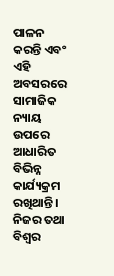ପାଳନ କରନ୍ତି ଏବଂ ଏହି ଅବସରରେ ସାମାଜିକ ନ୍ୟାୟ ଉପରେ ଆଧାରିତ ବିଭିନ୍ନ କାର୍ଯ୍ୟକ୍ରମ ରଖିଥାନ୍ତି । ନିଜର ତଥା ବିଶ୍ୱର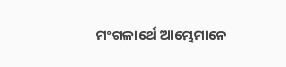ମଂଗଳାର୍ଥେ ଆମ୍ଭେମାନେ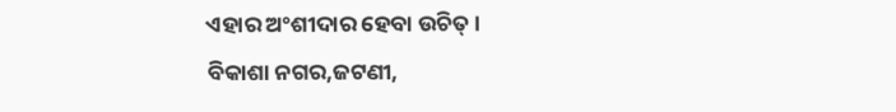ଏହାର ଅଂଶୀଦାର ହେବା ଉଚିତ୍ ।
ବିକାଶା ନଗର,ଜଟଣୀ,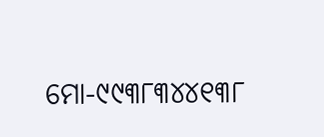ମୋ-୯୯୩୮୩୪୪୧୩୮